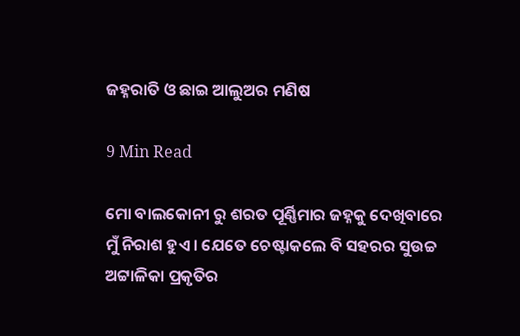ଜହ୍ନରାତି ଓ ଛାଇ ଆଲୁଅର ମଣିଷ

9 Min Read

ମୋ ବାଲକୋନୀ ରୁ ଶରତ ପୂର୍ଣ୍ଣିମାର ଜହ୍ନକୁ ଦେଖିବାରେ ମୁଁ ନିରାଶ ହୁଏ । ଯେତେ ଚେଷ୍ଟାକଲେ ବି ସହରର ସୁଉଚ୍ଚ ଅଟ୍ଟାଳିକା ପ୍ରକୃତିର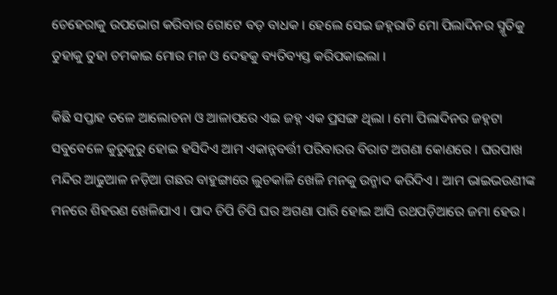ଚେହେରାକୁ ଉପଭୋଗ କରିବାର ଗୋଟେ ବଡ଼ ବାଧକ । ହେଲେ ସେଇ ଜହ୍ନରାତି ମୋ ପିଲାଦିନର ସ୍ମୃତିକୁ ତୁହାକୁ ତୁହା ଚମକାଇ ମୋର ମନ ଓ ଦେହକୁ ବ୍ୟତିବ୍ୟସ୍ତ କରିପକାଇଲା ।

କିଛି ସପ୍ତାହ ତଳେ ଆଲୋଚନା ଓ ଆଳାପରେ ଏଇ ଜହ୍ନ ଏକ ପ୍ରସଙ୍ଗ ଥିଲା । ମୋ ପିଲାଦିନର ଜହ୍ନଟା ସବୁବେଳେ କୁରୁକୁରୁ ହୋଇ ହସିଦିଏ ଆମ ଏକାନ୍ନବର୍ତ୍ତୀ ପରିବାରର ବିରାଟ ଅଗଣା କୋଣରେ । ଘରପାଖ ମନ୍ଦିର ଆଢୁଆଳ ନଡ଼ିଆ ଗଛର ବାହୁଙ୍ଗାରେ ଲୁଚକାଳି ଖେଳି ମନକୁ ଉନ୍ମାଦ କରିଦିଏ । ଆମ ଭାଇଭଉଣୀଙ୍କ ମନରେ ଶିହରଣ ଖେଳିଯାଏ । ପାଦ ଚିପି ଚିପି ଘର ଅଗଣା ପାରି ହୋଇ ଆସି ରଥପଡ଼ିଆରେ ଜମା ହେଉ ।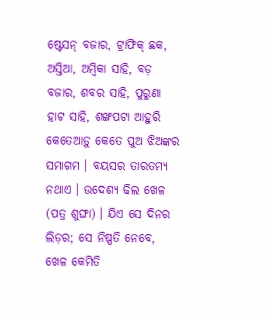ଷ୍ଟେସନ୍ ବଜାର, ଟ୍ରାଫିକ୍ ଛକ, ଅସ୍ତିଆ, ଅମ୍ବିକା ସାହି, ବଡ଼ ବଜାର, ଶବର ସାହି, ପୁରୁଣା ହାଟ ସାହି, ଶଙ୍ଖପଟା ଆହୁରି କେତେଆଡ଼ୁ କେତେ ପୁଅ ଝିଅଙ୍କର ସମାଗମ । ବୟସର ତାରତମ୍ୟ ନଥାଏ । ଉଦେଶ୍ୟ ଢିଲ ଖେଳ (ପତ୍ର ଶୁଙ୍ଘା) । ଯିଏ ସେ ଦିନର ଲିଡ଼ର; ସେ ନିଷ୍ପତି ନେବେ, ଖେଳ କେମିତି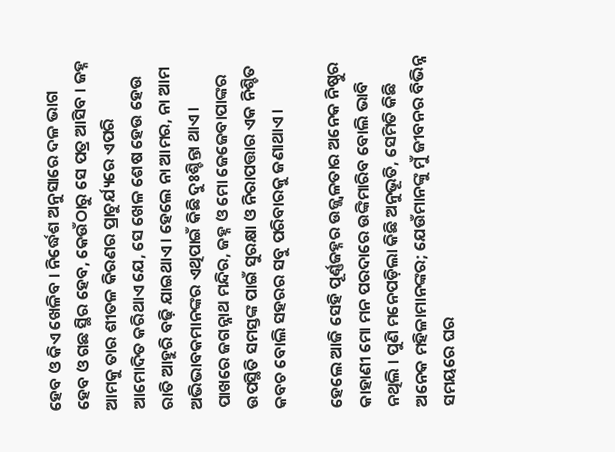ହେବ ଓ କିଏ ଖେଳିବ । ନିର୍ଦ୍ଧେଶ ଅନୁସାରେ ଦଳ ଭାଗ ହେବ ଓ ଗଛ ସ୍ଥିର ହେବ, କେଉଁଠାରୁ ସେ ପତ୍ର ଆସିବ । ଜହ୍ନ ଆମକୁ ତାର ଶୀତଳ କିରଣର ପ୍ରାଚୁର୍ଯ୍ୟରେ ଏପରି ଆମୋଦିତ କରିଥାଏ ଯେ, ସେ ଖେଳ ଶେଷ ହେଉ ହେଉ ରାତି ଆହୁରି ବଢ଼ି ଯାଇଥାଏ । ହେଲେ ନା ଆମର, ନା ଆମ ଅଭିଭାବକମାନଙ୍କର ଏଥିପାଇଁ କିଛି ଦୁଃଶ୍ଚିନ୍ତା ଥାଏ । ପାଖରେ ଜଗନ୍ନାଥ ମନ୍ଦିର, ଜହ୍ନ ଓ ମୋ ଜେଜେବାପାଙ୍କର ଉପସ୍ଥିତି ସମସ୍ତଙ୍କ ପାଇଁ ସୁରକ୍ଷା ଓ ନିରାପତ୍ତାର ଏକ ନିଶ୍ଚିତ କବଚ ବୋଲି ସହରର ସବୁ ପରିବାରକୁ ଜଣାଥାଏ ।

ହେଲେ ଆଜି ସେହି ପୂର୍ଣ୍ଣଜହ୍ନର ଉଜ୍ଜ୍ୱଳତାର ଅନେକ ନିଷ୍ଠୁର କାହାଣୀ ମୋ ମନ ପରଦାରେ ଉଙ୍କିମାରିବ ବୋଲି ଭାବି ନଥିଲି । ପୁଣି ମନେପଡ଼ିଲା କିଛି ଅନୁଭୂତି, ସେମିତି କିଛି ଅନେକ ମହିଳାମାନଙ୍କର; ଯେଉଁମାନଙ୍କୁ ମୁଁ ଜୀବନର ବିଭିନ୍ନ ସମୟରେ ଘର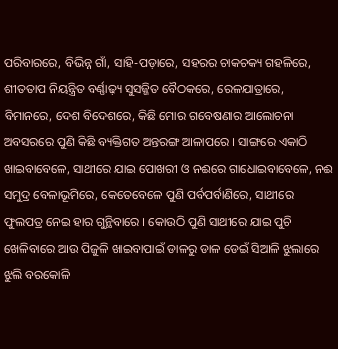ପରିବାରରେ, ବିଭିନ୍ନ ଗାଁ, ସାହି-ପଡ଼ାରେ, ସହରର ଚାକଚକ୍ୟ ଗହଳିରେ, ଶୀତତାପ ନିୟନ୍ତ୍ରିତ ବର୍ଣ୍ଣାଢ଼୍ୟ ସୁସଜ୍ଜିତ ବୈଠକରେ, ରେଳଯାତ୍ରାରେ, ବିମାନରେ, ଦେଶ ବିଦେଶରେ, କିଛି ମୋର ଗବେଷଣାର ଆଲୋଚନା ଅବସରରେ ପୁଣି କିଛି ବ୍ୟକ୍ତିଗତ ଅନ୍ତରଙ୍ଗ ଆଳାପରେ । ସାଙ୍ଗରେ ଏକାଠି ଖାଇବାବେଳେ, ସାଥୀରେ ଯାଇ ପୋଖରୀ ଓ ନଈରେ ଗାଧୋଇବାବେଳେ, ନଈ ସମୁଦ୍ର ବେଳାଭୂମିରେ, କେତେବେଳେ ପୁଣି ପର୍ବପର୍ବାଣିରେ, ସାଥୀରେ ଫୁଲପତ୍ର ନେଇ ହାର ଗୁନ୍ଥିବାରେ । କୋଉଠି ପୁଣି ସାଥୀରେ ଯାଇ ପୁଚି ଖେଳିବାରେ ଆଉ ପିଜୁଳି ଖାଇବାପାଇଁ ଡାଳରୁ ଡାଳ ଡେଇଁ ସିଆଳି ଝୁଲାରେ ଝୁଲି ବରକୋଳି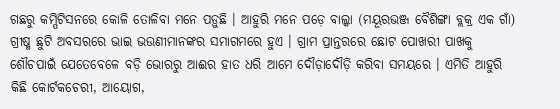ଗଛରୁ କମ୍ପିଟିସନରେ କୋଳି ତୋଳିବା ମନେ ପଡ଼ୁଛି । ଆହୁରି ମନେ ପଡ଼େ ବାଲ୍କା (ମୟୂରଭଞ୍ଜ ବୈଶିଙ୍ଗା ବ୍ଲକ୍ର ଏକ ଗାଁ) ଗ୍ରୀଷ୍ମ ଛୁଟି ଅବସରରେ ଭାଇ ଭଉଣୀମାନଙ୍କର ସମାଗମରେ ହୁଏ । ଗ୍ରାମ ପ୍ରାନ୍ତରରେ ଛୋଟ ପୋଖରୀ ପାଖକୁ ଶୌଚପାଇଁ ଯେତେବେଳେ ବଡ଼ି ଭୋରରୁ ଆଈର ହାତ ଧରି ଆମେ ଦୌଡ଼ାଦୌଡ଼ି କରିବା ସମୟରେ । ଏମିତି ଆହୁରି କିଛି କୋର୍ଟକଚେରୀ, ଆୟୋଗ,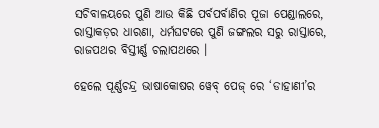ସଚିବାଳୟରେ ପୁଣି ଆଉ କିଛି ପର୍ବପର୍ବାଣିର ପୂଜା ପେଣ୍ଡାଲରେ, ରାସ୍ତାକଡ଼ର ଧାରଣା, ଧର୍ମଘଟରେ ପୁଣି ଜଙ୍ଗଲର ସରୁ ରାସ୍ତାରେ, ରାଜପଥର ବିସ୍ତୀର୍ଣ୍ଣ ଚଲାପଥରେ ।

ହେଲେ ପୂର୍ଣ୍ଣଚନ୍ଦ୍ର ଭାଷାକୋଷର ୱେବ୍ ପେଜ୍ ରେ ‘ଡାହାଣୀ’ର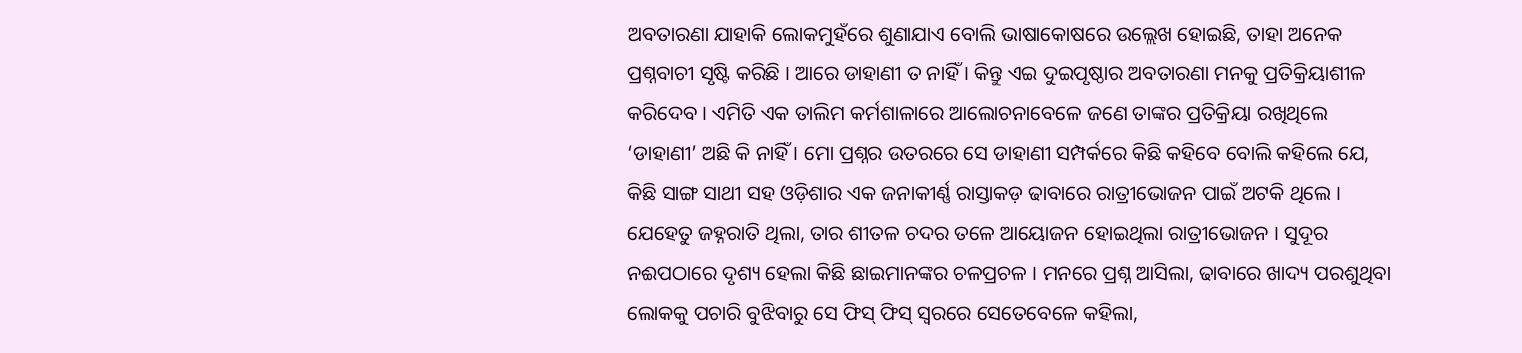ଅବତାରଣା ଯାହାକି ଲୋକମୁହଁରେ ଶୁଣାଯାଏ ବୋଲି ଭାଷାକୋଷରେ ଉଲ୍ଲେଖ ହୋଇଛି, ତାହା ଅନେକ ପ୍ରଶ୍ନବାଚୀ ସୃଷ୍ଟି କରିଛି । ଆରେ ଡାହାଣୀ ତ ନାହିଁ । କିନ୍ତୁ ଏଇ ଦୁଇପୃଷ୍ଠାର ଅବତାରଣା ମନକୁ ପ୍ରତିକ୍ରିୟାଶୀଳ କରିଦେବ । ଏମିତି ଏକ ତାଲିମ କର୍ମଶାଳାରେ ଆଲୋଚନାବେଳେ ଜଣେ ତାଙ୍କର ପ୍ରତିକ୍ରିୟା ରଖିଥିଲେ ‘ଡାହାଣୀ’ ଅଛି କି ନାହିଁ । ମୋ ପ୍ରଶ୍ନର ଉତରରେ ସେ ଡାହାଣୀ ସମ୍ପର୍କରେ କିଛି କହିବେ ବୋଲି କହିଲେ ଯେ, କିଛି ସାଙ୍ଗ ସାଥୀ ସହ ଓଡ଼ିଶାର ଏକ ଜନାକୀର୍ଣ୍ଣ ରାସ୍ତାକଡ଼ ଢାବାରେ ରାତ୍ରୀଭୋଜନ ପାଇଁ ଅଟକି ଥିଲେ । ଯେହେତୁ ଜହ୍ନରାତି ଥିଲା, ତାର ଶୀତଳ ଚଦର ତଳେ ଆୟୋଜନ ହୋଇଥିଲା ରାତ୍ରୀଭୋଜନ । ସୁଦୂର ନଈପଠାରେ ଦୃଶ୍ୟ ହେଲା କିଛି ଛାଇମାନଙ୍କର ଚଳପ୍ରଚଳ । ମନରେ ପ୍ରଶ୍ନ ଆସିଲା, ଢାବାରେ ଖାଦ୍ୟ ପରଶୁଥିବା ଲୋକକୁ ପଚାରି ବୁଝିବାରୁ ସେ ଫିସ୍ ଫିସ୍ ସ୍ୱରରେ ସେତେବେଳେ କହିଲା,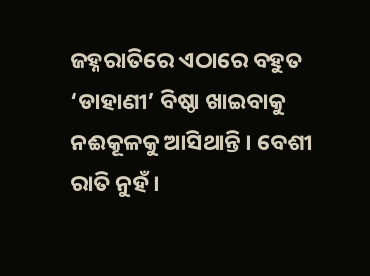ଜହ୍ନରାତିରେ ଏଠାରେ ବହୁତ ‘ଡାହାଣୀ’ ବିଷ୍ଠା ଖାଇବାକୁ ନଈକୂଳକୁ ଆସିଥାନ୍ତି । ବେଶୀ ରାତି ନୁହଁ ।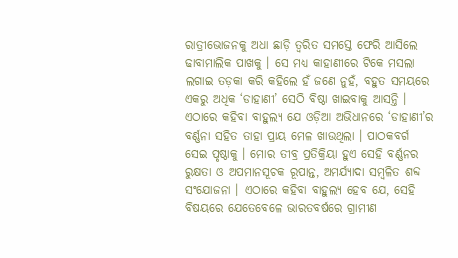ରାତ୍ରୀଭୋଜନକୁ ଅଧା ଛାଡ଼ି ତ୍ୱରିତ ସମସ୍ତେ ଫେରି ଆସିଲେ ଢାବାମାଲିକ ପାଖକୁ । ସେ ମଧ୍ୟ କାହାଣୀରେ ଟିକେ ମସଲା ଲଗାଇ ତଡ଼କା କରି କହିଲେ ହଁ ଜଣେ ନୁହଁ, ବହୁତ ସମୟରେ ଏକରୁ ଅଧିକ ‘ଡାହାଣୀ’ ସେଠି ବିଷ୍ଠା ଖାଇବାକୁ ଆସନ୍ତି । ଏଠାରେ କହିବା ବାହୁଲ୍ୟ ଯେ ଓଡ଼ିଆ ଅଭିଧାନରେ ‘ଡାହାଣୀ’ର ବର୍ଣ୍ଣନା ସହିତ ତାହା ପ୍ରାୟ ମେଳ ଖାଉଥିଲା । ପାଠକବର୍ଗ ସେଇ ପୃଷ୍ଠାକୁ । ମୋର ତୀବ୍ର ପ୍ରତିକ୍ରିୟା ହୁଏ ସେହି ବର୍ଣ୍ଣନର ରୁକ୍ଷତା ଓ ଅପମାନସୂଚକ ରୂପାନ୍ତ, ଅମର୍ଯ୍ୟାଦା ସମ୍ବଳିତ ଶବ୍ଦ ସଂଯୋଜନା । ଏଠାରେ କହିବା ବାହୁଲ୍ୟ ହେବ ଯେ, ସେହି ବିଷୟରେ ଯେତେବେଳେ ଭାରତବର୍ଷରେ ଗ୍ରାମୀଣ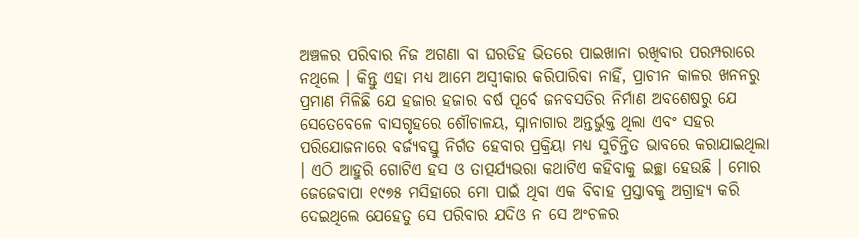ଅଞ୍ଚଳର ପରିବାର ନିଜ ଅଗଣା ବା ଘରଡିହ ଭିତରେ ପାଇଖାନା ରଖିବାର ପରମ୍ପରାରେ ନଥିଲେ । କିନ୍ତୁ ଏହା ମଧ୍ୟ ଆମେ ଅସ୍ୱୀକାର କରିପାରିବା ନାହିଁ, ପ୍ରାଚୀନ କାଳର ଖନନରୁ ପ୍ରମାଣ ମିଳିଛି ଯେ ହଜାର ହଜାର ବର୍ଷ ପୂର୍ବେ ଜନବସତିର ନିର୍ମାଣ ଅବଶେଷରୁ ଯେ ସେତେବେଳେ ବାସଗୃହରେ ଶୌଚାଳୟ, ସ୍ନାନାଗାର ଅନ୍ତର୍ଭୁକ୍ତ ଥିଲା ଏବଂ ସହର ପରିଯୋଜନାରେ ବର୍ଜ୍ୟବସ୍ତୁ ନିର୍ଗତ ହେବାର ପ୍ରକ୍ରିୟା ମଧ୍ୟ ସୁଚିନ୍ତିତ ଭାବରେ କରାଯାଇଥିଲା । ଏଠି ଆହୁରି ଗୋଟିଏ ହସ ଓ ତାତ୍ପର୍ଯ୍ୟଭରା କଥାଟିଏ କହିବାକୁ ଇଚ୍ଛା ହେଉଛି । ମୋର ଜେଜେବାପା ୧୯୭୫ ମସିହାରେ ମୋ ପାଇଁ ଥିବା ଏକ ବିବାହ ପ୍ରସ୍ତାବକୁ ଅଗ୍ରାହ୍ୟ କରି ଦେଇଥିଲେ ଯେହେତୁ ସେ ପରିବାର ଯଦିଓ ନ ସେ ଅଂଚଳର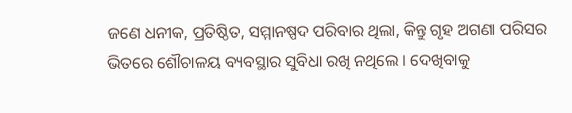ଜଣେ ଧନୀକ, ପ୍ରତିଷ୍ଠିତ, ସମ୍ମାନଷ୍ପଦ ପରିବାର ଥିଲା, କିନ୍ତୁ ଗୃହ ଅଗଣା ପରିସର ଭିତରେ ଶୌଚାଳୟ ବ୍ୟବସ୍ଥାର ସୁବିଧା ରଖି ନଥିଲେ । ଦେଖିବାକୁ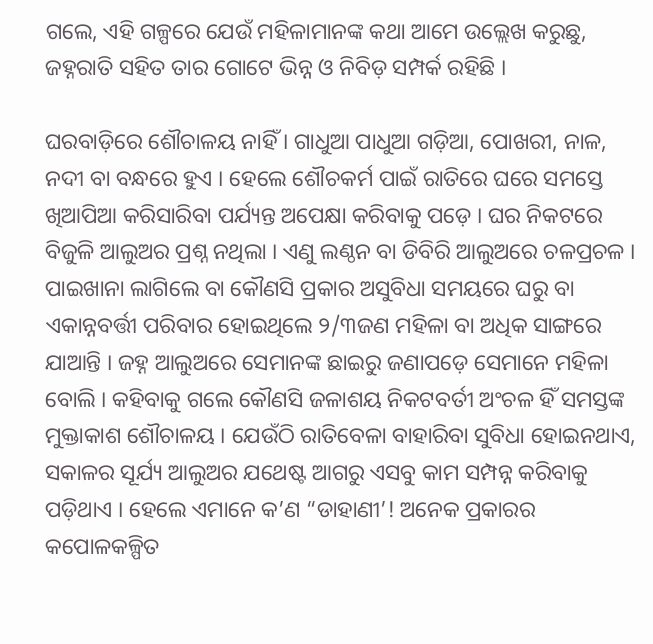ଗଲେ, ଏହି ଗଳ୍ପରେ ଯେଉଁ ମହିଳାମାନଙ୍କ କଥା ଆମେ ଉଲ୍ଲେଖ କରୁଛୁ, ଜହ୍ନରାତି ସହିତ ତାର ଗୋଟେ ଭିନ୍ନ ଓ ନିବିଡ଼ ସମ୍ପର୍କ ରହିଛି ।

ଘରବାଡ଼ିରେ ଶୌଚାଳୟ ନାହିଁ । ଗାଧୁଆ ପାଧୁଆ ଗଡ଼ିଆ, ପୋଖରୀ, ନାଳ, ନଦୀ ବା ବନ୍ଧରେ ହୁଏ । ହେଲେ ଶୌଚକର୍ମ ପାଇଁ ରାତିରେ ଘରେ ସମସ୍ତେ ଖିଆପିଆ କରିସାରିବା ପର୍ଯ୍ୟନ୍ତ ଅପେକ୍ଷା କରିବାକୁ ପଡ଼େ । ଘର ନିକଟରେ ବିଜୁଳି ଆଲୁଅର ପ୍ରଶ୍ନ ନଥିଲା । ଏଣୁ ଲଣ୍ଠନ ବା ଡିବିରି ଆଲୁଅରେ ଚଳପ୍ରଚଳ । ପାଇଖାନା ଲାଗିଲେ ବା କୌଣସି ପ୍ରକାର ଅସୁବିଧା ସମୟରେ ଘରୁ ବା ଏକାନ୍ନବର୍ତ୍ତୀ ପରିବାର ହୋଇଥିଲେ ୨/୩ଜଣ ମହିଳା ବା ଅଧିକ ସାଙ୍ଗରେ ଯାଆନ୍ତି । ଜହ୍ନ ଆଲୁଅରେ ସେମାନଙ୍କ ଛାଇରୁ ଜଣାପଡ଼େ ସେମାନେ ମହିଳା ବୋଲି । କହିବାକୁ ଗଲେ କୌଣସି ଜଳାଶୟ ନିକଟବର୍ତୀ ଅଂଚଳ ହିଁ ସମସ୍ତଙ୍କ ମୁକ୍ତାକାଶ ଶୌଚାଳୟ । ଯେଉଁଠି ରାତିବେଳା ବାହାରିବା ସୁବିଧା ହୋଇନଥାଏ, ସକାଳର ସୂର୍ଯ୍ୟ ଆଲୁଅର ଯଥେଷ୍ଟ ଆଗରୁ ଏସବୁ କାମ ସମ୍ପନ୍ନ କରିବାକୁ ପଡ଼ିଥାଏ । ହେଲେ ଏମାନେ କ’ଣ “ଡାହାଣୀ’! ଅନେକ ପ୍ରକାରର କପୋଳକଳ୍ପିତ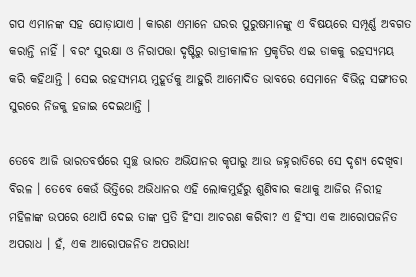ଗପ ଏମାନଙ୍କ ସହ ଯୋଡ଼ାଯାଏ । କାରଣ ଏମାନେ ଘରର ପୁରୁଷମାନଙ୍କୁ ଏ ବିଷୟରେ ସମ୍ପୂର୍ଣ୍ଣ ଅବଗତ କରାନ୍ତି ନାହିଁ । ବରଂ ସୁରକ୍ଷା ଓ ନିରାପତ୍ତା ଦୃଷ୍ଟିରୁ ରାତ୍ରୀକାଳୀନ ପ୍ରକୃତିର ଏଇ ଡାକକୁ ରହସ୍ୟମୟ କରି କହିଥାନ୍ତି । ସେଇ ରହସ୍ୟମୟ ମୁହୂର୍ତକୁ ଆହୁରି ଆମୋଦିତ ଭାବରେ ସେମାନେ ବିଭିନ୍ନ ସଙ୍ଗୀତର ସୁରରେ ନିଜକୁ ହଜାଇ ଦେଇଥାନ୍ତି ।

ତେବେ ଆଜି ଭାରତବର୍ଷରେ ସ୍ୱଚ୍ଛ ଭାରତ ଅଭିଯାନର କୃପାରୁ ଆଉ ଜହ୍ନରାତିରେ ସେ ଦୃଶ୍ୟ ଦେଖିବା ବିରଳ । ତେବେ କେଉଁ ଭିତ୍ତିରେ ଅଭିଧାନର ଏହି ଲୋକମୁହଁରୁ ଶୁଣିବାର କଥାକୁ ଆଜିର ନିରୀହ ମହିଳାଙ୍କ ଉପରେ ଥୋପି ଦେଇ ତାଙ୍କ ପ୍ରତି ହିଂସା ଆଚରଣ କରିବା? ଏ ହିଂସା ଏକ ଆରୋପଜନିତ ଅପରାଧ । ହଁ, ଏକ ଆରୋପଜନିତ ଅପରାଧ!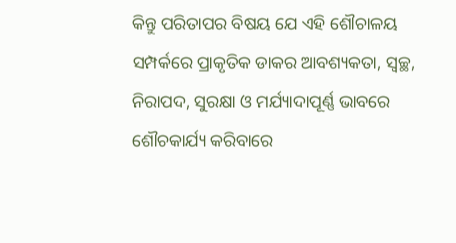କିନ୍ତୁ ପରିତାପର ବିଷୟ ଯେ ଏହି ଶୌଚାଳୟ ସମ୍ପର୍କରେ ପ୍ରାକୃତିକ ଡାକର ଆବଶ୍ୟକତା, ସ୍ୱଚ୍ଛ, ନିରାପଦ, ସୁରକ୍ଷା ଓ ମର୍ଯ୍ୟାଦାପୂର୍ଣ୍ଣ ଭାବରେ ଶୌଚକାର୍ଯ୍ୟ କରିବାରେ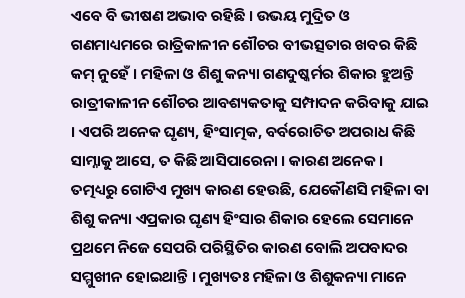ଏବେ ବି ଭୀଷଣ ଅଭାବ ରହିଛି । ଉଭୟ ମୁଦ୍ରିତ ଓ ଗଣମାଧ୍ୟମରେ ରାତ୍ରିକାଳୀନ ଶୌଚର ବୀଭତ୍ସତାର ଖବର କିଛି କମ୍ ନୁହେଁ । ମହିଳା ଓ ଶିଶୁ କନ୍ୟା ଗଣଦୁଷ୍କର୍ମର ଶିକାର ହୁଅନ୍ତି ରାତ୍ରୀକାଳୀନ ଶୌଚର ଆବଶ୍ୟକତାକୁ ସମ୍ପାଦନ କରିବାକୁ ଯାଇ । ଏପରି ଅନେକ ଘୃଣ୍ୟ, ହିଂସାତ୍ମକ, ବର୍ବରୋଚିତ ଅପରାଧ କିଛି ସାମ୍ନାକୁ ଆସେ, ତ କିଛି ଆସିପାରେନା । କାରଣ ଅନେକ । ତତ୍ମଧ୍ୟରୁ ଗୋଟିଏ ମୁଖ୍ୟ କାରଣ ହେଉଛି, ଯେକୌଣସି ମହିଳା ବା ଶିଶୁ କନ୍ୟା ଏପ୍ରକାର ଘୃଣ୍ୟ ହିଂସାର ଶିକାର ହେଲେ ସେମାନେ ପ୍ରଥମେ ନିଜେ ସେପରି ପରିସ୍ଥିତିର କାରଣ ବୋଲି ଅପବାଦର ସମ୍ମୁଖୀନ ହୋଇଥାନ୍ତି । ମୁଖ୍ୟତଃ ମହିଳା ଓ ଶିଶୁକନ୍ୟା ମାନେ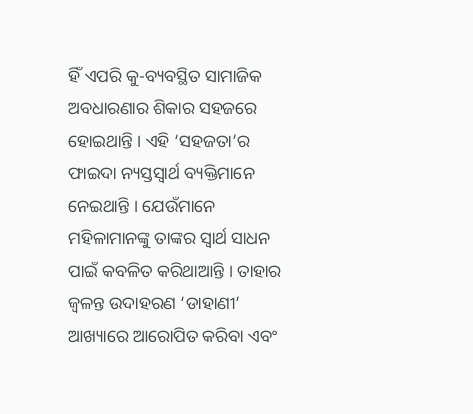ହିଁ ଏପରି କୁ-ବ୍ୟବସ୍ଥିତ ସାମାଜିକ ଅବଧାରଣାର ଶିକାର ସହଜରେ ହୋଇଥାନ୍ତି । ଏହି ‘ସହଜତା’ର ଫାଇଦା ନ୍ୟସ୍ତସ୍ୱାର୍ଥ ବ୍ୟକ୍ତିମାନେ ନେଇଥାନ୍ତି । ଯେଉଁମାନେ ମହିଳାମାନଙ୍କୁ ତାଙ୍କର ସ୍ୱାର୍ଥ ସାଧନ ପାଇଁ କବଳିତ କରିଥାଆନ୍ତି । ତାହାର ଜ୍ୱଳନ୍ତ ଉଦାହରଣ ‘ଡାହାଣୀ’ ଆଖ୍ୟାରେ ଆରୋପିତ କରିବା ଏବଂ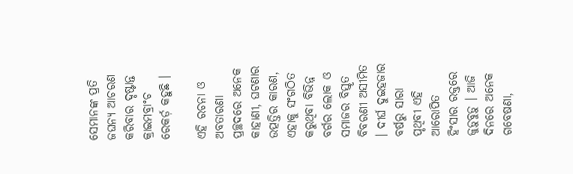ସେମାନଙ୍କ ପ୍ରତି ଜଘନ୍ୟ ଆଚରଣ କରିବାର ଦୃଷ୍ଟାନ୍ତ କ୍ରାଇମବ୍ରାଂଚ ରେକର୍ଡ଼ କହୁଛି ।

ଏହି ରଚନା ଓ ଅବତାରଣା ପ୍ରଚ୍ଛଦରେ ଅନେକ କାହାଣୀ, ଘଟଣାର ଉତ୍ପତ୍ତିର କାରଣ, ଏହାକୁ ସଂଗଠିତ କରୁଥିବା ବିଭିନ୍ନ ବର୍ଗର ଲୋକ ଓ ସମାଜର ବିସ୍ତୃତ ବିବରଣୀ ଅସୀମିତ । ଦୀର୍ଘ ଦୁଇହଜାର ବର୍ଷରୁ ସାରା ପୃଥିବୀ ଏହି ଆରୋପିତ ହିଂସାର ରକ୍ତରେ ଜୁଡ଼ୁବୁଡ଼ୁ । ଆଜି ଦିନରେ ଅନେକ ଗବେଷଣା,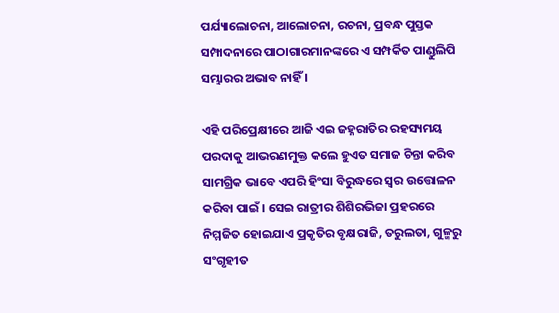ପର୍ଯ୍ୟାଲୋଚନା, ଆଲୋଚନା, ରଚନା, ପ୍ରବନ୍ଧ ପୁସ୍ତକ ସମ୍ପାଦନାରେ ପାଠାଗାରମାନଙ୍କରେ ଏ ସମ୍ପର୍କିତ ପାଣ୍ଡୁଲିପି ସମ୍ଭାରର ଅଭାବ ନାହିଁ ।

ଏହି ପରିପ୍ରେକ୍ଷୀରେ ଆଜି ଏଇ ଜହ୍ନରାତିର ରହସ୍ୟମୟ ପରଦାକୁ ଆଭରଣମୁକ୍ତ କଲେ ହୁଏତ ସମାଜ ଚିନ୍ତା କରିବ ସାମଗ୍ରିକ ଭାବେ ଏପରି ହିଂସା ବିରୁଦ୍ଧରେ ସ୍ୱର ଉତ୍ତୋଳନ କରିବା ପାଇଁ । ସେଇ ରାତ୍ରୀର ଶିଶିରଭିଜା ପ୍ରହରରେ ନିମ୍ମଜିତ ହୋଇଯାଏ ପ୍ରକୃତିର ବୃକ୍ଷରାଜି, ତରୁଲତା, ଗୁଳ୍ମରୁ ସଂଗୃହୀତ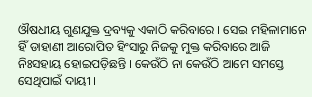ଔଷଧୀୟ ଗୁଣଯୁକ୍ତ ଦ୍ରବ୍ୟକୁ ଏକାଠି କରିବାରେ । ସେଇ ମହିଳାମାନେ ହିଁ ଡାହାଣୀ ଆରୋପିତ ହିଂସାରୁ ନିଜକୁ ମୁକ୍ତ କରିବାରେ ଆଜି ନିଃସହାୟ ହୋଇପଡ଼ିଛନ୍ତି । କେଉଁଠି ନା କେଉଁଠି ଆମେ ସମସ୍ତେ ସେଥିପାଇଁ ଦାୟୀ ।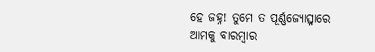ହେ ଜହ୍ନ! ତୁମେ ତ ପୂର୍ଣ୍ଣଜ୍ୟୋତ୍ସ୍ନାରେ ଆମକୁ ବାରମ୍ବାର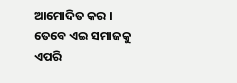ଆମୋଦିତ କର । ତେବେ ଏଇ ସମାଜକୁ ଏପରି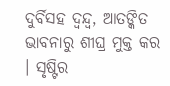ଦୁର୍ବିସହ ଦ୍ୱନ୍ଦ୍ୱ, ଆତଙ୍କିତ ଭାବନାରୁ ଶୀଘ୍ର ମୁକ୍ତ କର । ସୃଷ୍ଟିର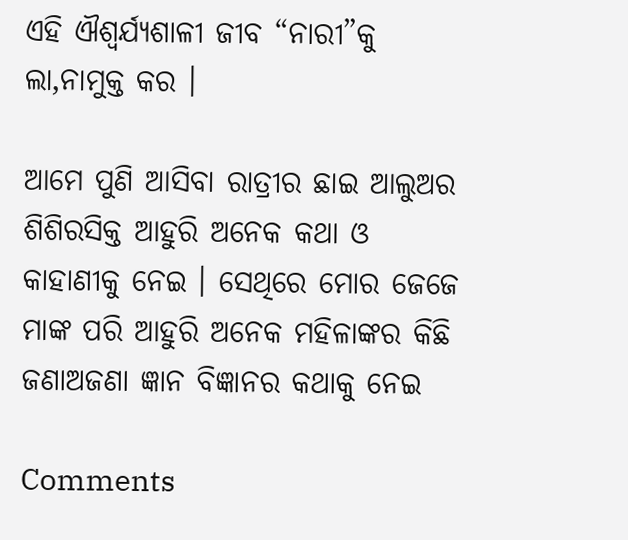ଏହି ଐଶ୍ୱର୍ଯ୍ୟଶାଳୀ ଜୀବ “ନାରୀ”କୁ ଲା‚ନାମୁକ୍ତ କର ।

ଆମେ ପୁଣି ଆସିବା ରାତ୍ରୀର ଛାଇ ଆଲୁଅର ଶିଶିରସିକ୍ତ ଆହୁରି ଅନେକ କଥା ଓ କାହାଣୀକୁ ନେଇ । ସେଥିରେ ମୋର ଜେଜେ ମାଙ୍କ ପରି ଆହୁରି ଅନେକ ମହିଳାଙ୍କର କିଛି ଜଣାଅଜଣା ଜ୍ଞାନ ବିଜ୍ଞାନର କଥାକୁ ନେଇ

Comments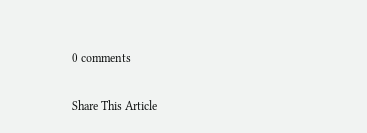0 comments

Share This Article